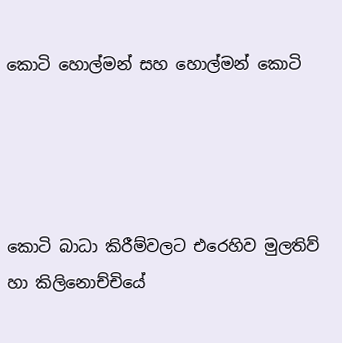කොටි හොල්මන් සහ හොල්මන් කොටි




කොටි බාධා කිරීම්වලට එරෙහිව මුලතිව් හා කිලිනොච්චියේ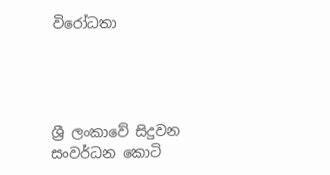විරෝධතා




ශ්‍රී ලංකාවේ සිදුවන සංවර්ධන කොටි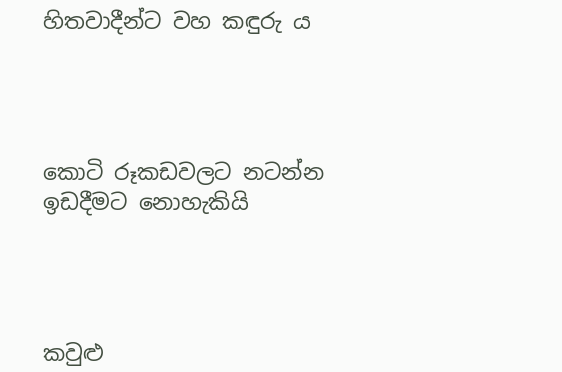හිතවාදීන්ට වහ කඳුරු ය




කොටි රූකඩවලට නටන්න ඉඩදීමට නොහැකියි




කවුළු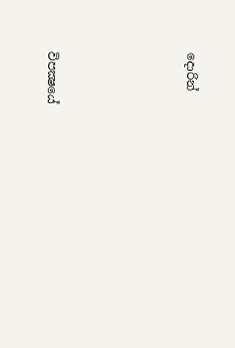දොරින්




විපක්‍ෂයේ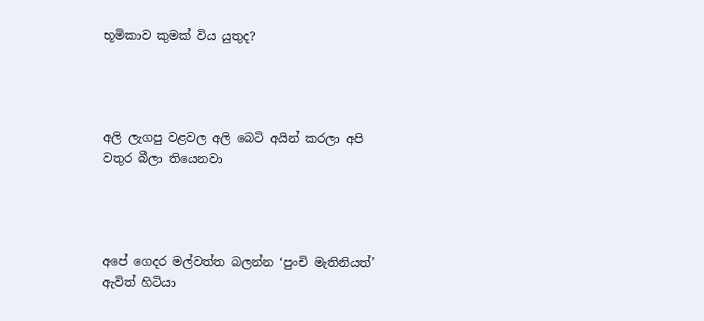භූමිකාව කුමක් විය යුතුද?




අලි ලැගපු වළවල අලි බෙටි අයින් කරලා අපි වතුර බීලා තියෙනවා




අපේ ගෙදර මල්වත්ත බලන්න ‘පුංචි මැතිනියත්’ ඇවිත් හිටියා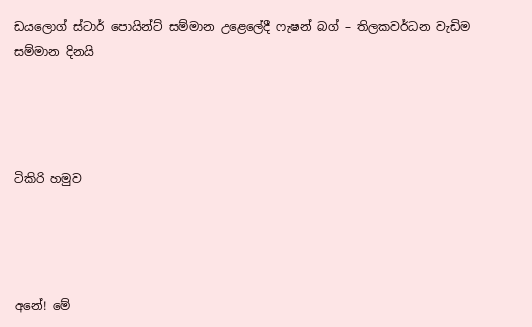ඩයලොග් ස්ටාර් පොයින්ට් සම්මාන උළෙලේදී ෆැෂන් බග් – තිලකවර්ධන වැඩිම සම්මාන දිනයි




ටිකිරි හමුව




අනේ! මේ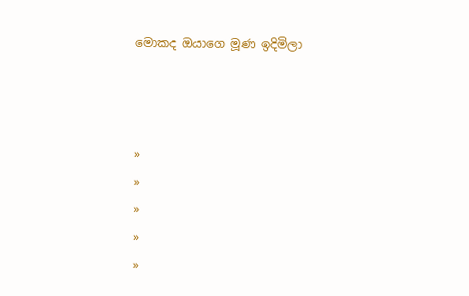මොකද ඔයාගෙ මූණ ඉදිමිලා



»
»
»
»
»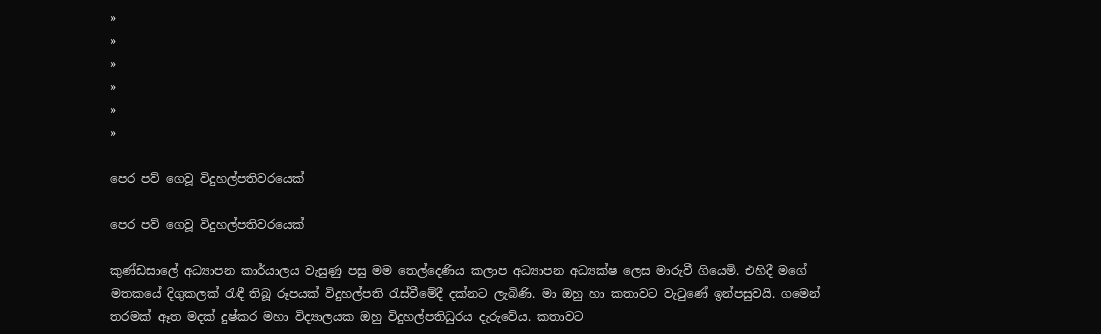»
»
»
»
»
»

පෙර පව් ගෙවූ විදුහල්පතිවරයෙක්

පෙර පව් ගෙවූ විදුහල්පතිවරයෙක්

කුණ්ඩසාලේ අධ්‍යාපන කාර්යාලය වැසුණු පසු මම තෙල්දෙණිය කලාප අධ්‍යාපන අධ්‍යක්ෂ ලෙස මාරුවී ගියෙමි. එහිදී මගේ මතකයේ දිගුකලක් රැඳී තිබූ රූපයක් විදුහල්පති රැස්වීමේදී දක්නට ලැබිණි. මා ඔහු හා කතාවට වැටුණේ ඉන්පසුවයි. ගමෙන් තරමක් ඈත මදක් දුෂ්කර මහා විද්‍යාලයක ඔහු විදුහල්පතිධුරය දැරුවේය. කතාවට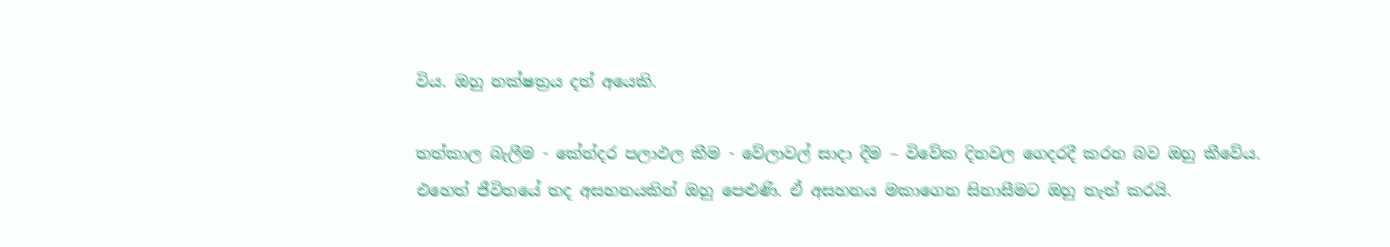විය. ඔහු නක්ෂත්‍රය දත් අයෙකි.

තත්කාල බැලීම - කේන්දර පලාඵල කීම - වේලාවල් සාදා දීම – විවේක දිනවල ගෙදරදී කරන බව ඔහු කීවේය. එහෙත් ජීවිතයේ තද අසහනයකින් ඔහු පෙළුණි. ඒ අසහනය මකාගෙන සිනාසීමට ඔහු තැත් කරයි.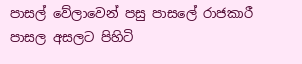පාසල් වේලාවෙන් පසු පාසලේ රාජකාරී පාසල අසලට පිහිටි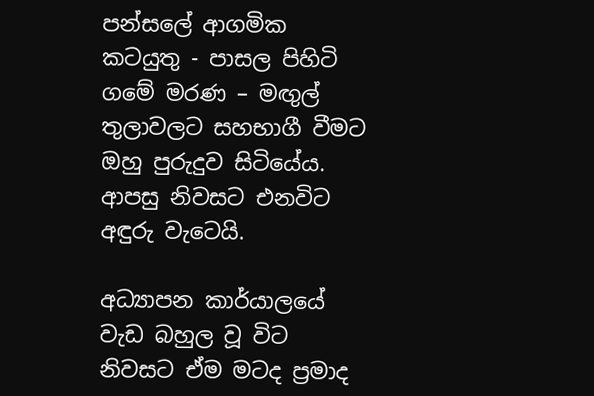පන්සලේ ආගමික කටයුතු - පාසල පිහිටි ගමේ මරණ – මඟුල් තුලාවලට සහභාගී වීමට ඔහු පුරුදුව සිටියේය. ආපසු නිවසට එනවිට අඳුරු වැටෙයි.

අධ්‍යාපන කාර්යාලයේ වැඩ බහුල වූ විට නිවසට ඒම මටද ප්‍රමාද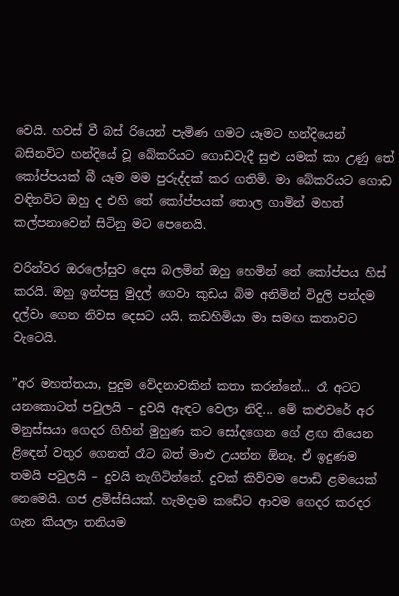වෙයි. හවස් වී බස් රියෙන් පැමිණ ගමට යෑමට හන්දියෙන් බසිනවිට හන්දියේ වූ බේකරියට ගොඩවැදී සුළු යමක් කා උණු තේ කෝප්පයක් බී යෑම මම පුරුද්දක් කර ගතිමි. මා බේකරියට ගොඩ වඳිනවිට ඔහු ද එහි තේ කෝප්පයක් තොල ගාමින් මහත් කල්පනාවෙන් සිටිනු මට පෙනෙයි.

වරින්වර ඔරලෝසුව දෙස බලමින් ඔහු හෙමින් තේ කෝප්පය හිස් කරයි. ඔහු ඉන්පසු මුදල් ගෙවා කුඩය බිම අනිමින් විදුලි පන්දම දල්වා ගෙන නිවස දෙසට යයි. කඩහිමියා මා සමඟ කතාවට වැටෙයි.

”අර මහත්තයා, පුදුම වේදනාවකින් කතා කරන්නේ... රෑ අටට යනකොටත් පවුලයි – දුවයි ඇඳට වෙලා නිදි... මේ කළුවරේ අර මනුස්සයා ගෙදර ගිහින් මුහුණ කට සෝදගෙන ගේ ළඟ තියෙන ළිඳෙන් වතුර ගෙනත් රෑට බත් මාළු උයන්න ඕනෑ. ඒ ඉදුණම තමයි පවුලයි – දුවයි නැගිටින්නේ. දුවක් කිව්වම පොඩි ළමයෙක් නෙමෙයි. ගජ ළමිස්සියක්. හැමදාම කඩේට ආවම ගෙදර කරදර ගැන කියලා තනියම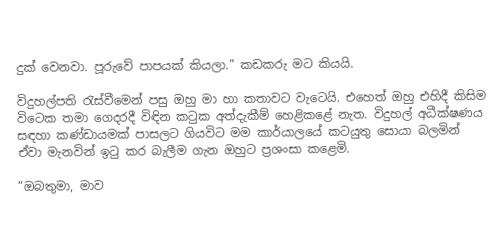දුක් වෙනවා. පූරුවේ පාපයක් කියලා.” කඩකරු මට කියයි.

විදුහල්පති රැස්වීමෙන් පසු ඔහු මා හා කතාවට වැටෙයි. එහෙත් ඔහු එහිදී කිසිම විටෙක තමා ගෙදරදී විඳින කටුක අත්දැකීම් හෙළිකළේ නැත. විදුහල් අධීක්ෂණය සඳහා කණ්ඩායමක් පාසලට ගියවිට මම කාර්යාලයේ කටයුතු සොයා බලමින් ඒවා මැනවින් ඉටු කර බැලීම ගැන ඔහුට ප්‍රශංසා කළෙමි.

”ඔබතුමා, මාව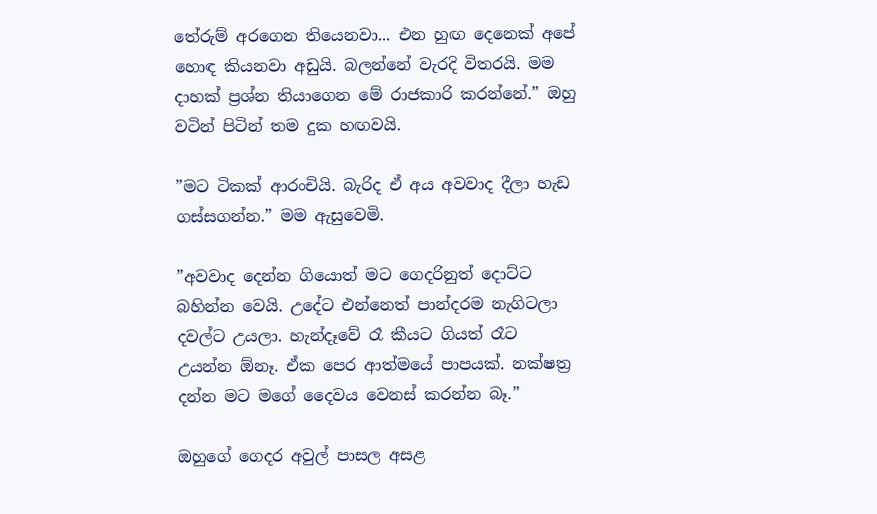තේරුම් අරගෙන තියෙනවා... එන හුඟ දෙනෙක් අපේ හොඳ කියනවා අඩුයි. බලන්නේ වැරදි විතරයි. මම දාහක් ප්‍රශ්න තියාගෙන මේ රාජකාරි කරන්නේ.” ඔහු වටින් පිටින් තම දුක හඟවයි.

”මට ටිකක් ආරංචියි. බැරිද ඒ අය අවවාද දීලා හැඩ ගස්සගන්න.” මම ඇසුවෙමි.

”අවවාද දෙන්න ගියොත් මට ගෙදරිනුත් දොට්ට බහින්න වෙයි. උදේට එන්නෙත් පාන්දරම නැගිටලා දවල්ට උයලා. හැන්දෑවේ රෑ කීයට ගියත් රෑට උයන්න ඕනෑ. ඒක පෙර ආත්මයේ පාපයක්. නක්ෂත්‍ර දන්න මට මගේ දෛවය වෙනස් කරන්න බෑ.”

ඔහුගේ ගෙදර අවුල් පාසල අසළ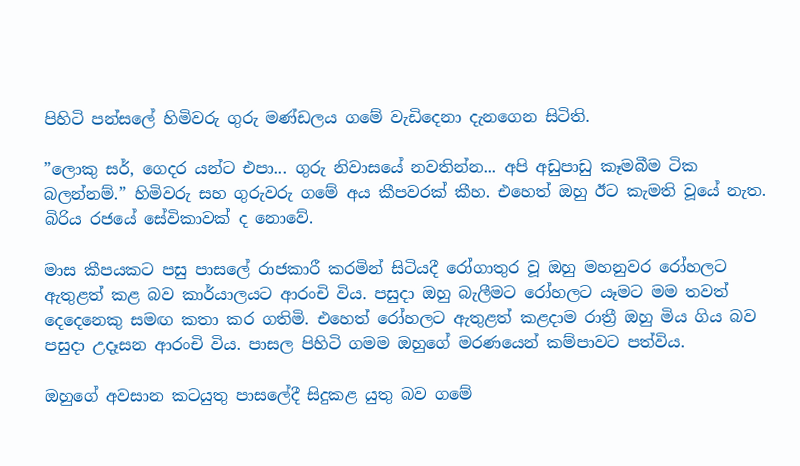පිහිටි පන්සලේ හිමිවරු ගුරු මණ්ඩලය ගමේ වැඩිදෙනා දැනගෙන සිටිති.

”ලොකු සර්, ගෙදර යන්ට එපා... ගුරු නිවාසයේ නවතින්න... අපි අඩුපාඩු කෑමබීම ටික බලන්නම්.” හිමිවරු සහ ගුරුවරු ගමේ අය කීපවරක් කීහ. එහෙත් ඔහු ඊට කැමති වූයේ නැත. බිරිය රජයේ සේවිකාවක් ද නොවේ.

මාස කීපයකට පසු පාසලේ රාජකාරී කරමින් සිටියදී රෝගාතුර වූ ඔහු මහනුවර රෝහලට ඇතුළත් කළ බව කාර්යාලයට ආරංචි විය. පසුදා ඔහු බැලීමට රෝහලට යෑමට මම තවත් දෙදෙනෙකු සමඟ කතා කර ගතිමි. එහෙත් රෝහලට ඇතුළත් කළදාම රාත්‍රී ඔහු මිය ගිය බව පසුදා උදෑසන ආරංචි විය. පාසල පිහිටි ගමම ඔහුගේ මරණයෙන් කම්පාවට පත්විය.

ඔහුගේ අවසාන කටයුතු පාසලේදී සිදුකළ යුතු බව ගමේ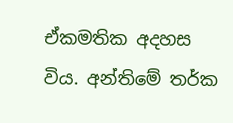ඒකමතික අදහස විය. අන්තිමේ තර්ක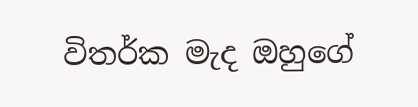විතර්ක මැද ඔහුගේ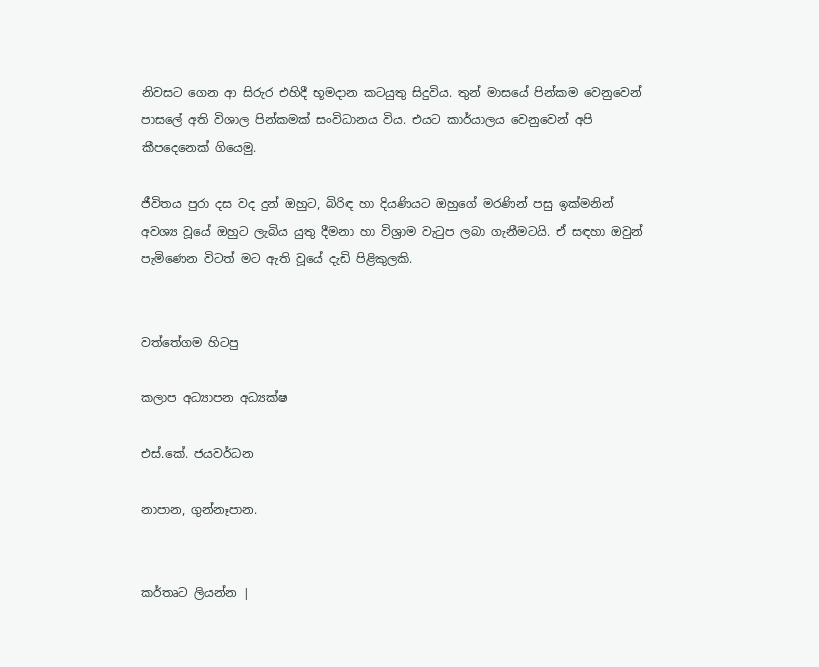නිවසට ගෙන ආ සිරුර එහිදී භූමදාන කටයුතු සිදුවිය. තුන් මාසයේ පින්කම වෙනුවෙන් පාසලේ අති විශාල පින්කමක් සංවිධානය විය. එයට කාර්යාලය වෙනුවෙන් අපි කීපදෙනෙක් ගියෙමු.

ජීවිතය පුරා දස වද දුන් ඔහුට, බිරිඳ හා දියණියට ඔහුගේ මරණින් පසු ඉක්මනින් අවශ්‍ය වූයේ ඔහුට ලැබිය යුතු දීමනා හා විශ්‍රාම වැටුප ලබා ගැනීමටයි. ඒ සඳහා ඔවුන් පැමිණෙන විටත් මට ඇති වූයේ දැඩි පිළිකුලකි.


වත්තේගම හිටපු

කලාප අධ්‍යාපන අධ්‍යක්ෂ

එස්.කේ. ජයවර්ධන

නාපාන, ගුන්නෑපාන.


කර්තෘට ලියන්න |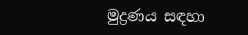මුද්‍රණය සඳහා